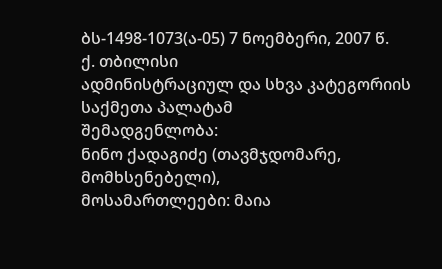ბს-1498-1073(ა-05) 7 ნოემბერი, 2007 წ.
ქ. თბილისი
ადმინისტრაციულ და სხვა კატეგორიის საქმეთა პალატამ
შემადგენლობა:
ნინო ქადაგიძე (თავმჯდომარე, მომხსენებელი),
მოსამართლეები: მაია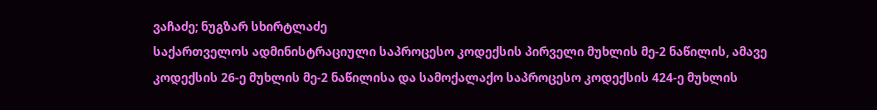ვაჩაძე; ნუგზარ სხირტლაძე
საქართველოს ადმინისტრაციული საპროცესო კოდექსის პირველი მუხლის მე-2 ნაწილის, ამავე კოდექსის 26-ე მუხლის მე-2 ნაწილისა და სამოქალაქო საპროცესო კოდექსის 424-ე მუხლის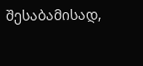შესაბამისად,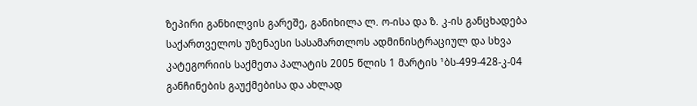ზეპირი განხილვის გარეშე, განიხილა ლ. ო-ისა და ზ. კ-ის განცხადება საქართველოს უზენაესი სასამართლოს ადმინისტრაციულ და სხვა კატეგორიის საქმეთა პალატის 2005 წლის 1 მარტის ¹ბს-499-428-კ-04 განჩინების გაუქმებისა და ახლად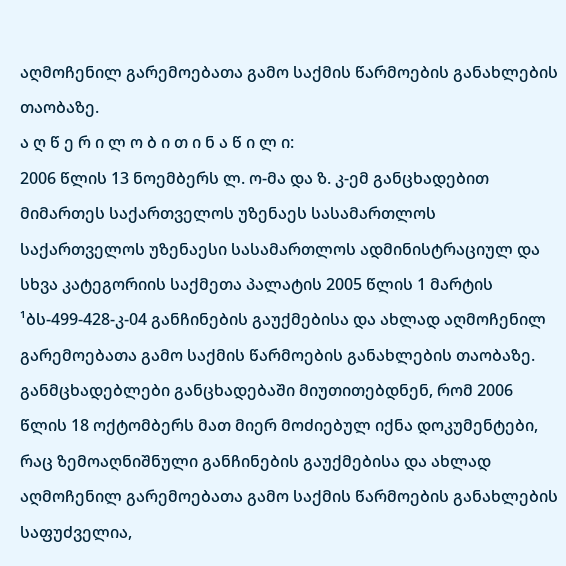აღმოჩენილ გარემოებათა გამო საქმის წარმოების განახლების თაობაზე.
ა ღ წ ე რ ი ლ ო ბ ი თ ი ნ ა წ ი ლ ი:
2006 წლის 13 ნოემბერს ლ. ო-მა და ზ. კ-ემ განცხადებით მიმართეს საქართველოს უზენაეს სასამართლოს საქართველოს უზენაესი სასამართლოს ადმინისტრაციულ და სხვა კატეგორიის საქმეთა პალატის 2005 წლის 1 მარტის ¹ბს-499-428-კ-04 განჩინების გაუქმებისა და ახლად აღმოჩენილ გარემოებათა გამო საქმის წარმოების განახლების თაობაზე.
განმცხადებლები განცხადებაში მიუთითებდნენ, რომ 2006 წლის 18 ოქტომბერს მათ მიერ მოძიებულ იქნა დოკუმენტები, რაც ზემოაღნიშნული განჩინების გაუქმებისა და ახლად აღმოჩენილ გარემოებათა გამო საქმის წარმოების განახლების საფუძველია,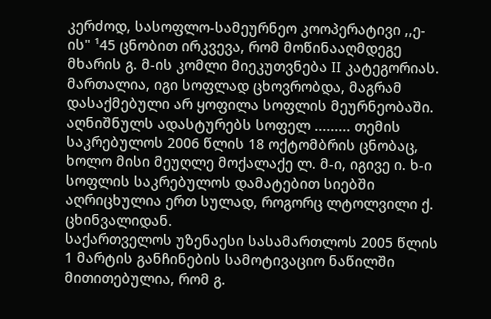კერძოდ, სასოფლო-სამეურნეო კოოპერატივი ,,ე-ის" ¹45 ცნობით ირკვევა, რომ მოწინააღმდეგე მხარის გ. მ-ის კომლი მიეკუთვნება II კატეგორიას. მართალია, იგი სოფლად ცხოვრობდა, მაგრამ დასაქმებული არ ყოფილა სოფლის მეურნეობაში. აღნიშნულს ადასტურებს სოფელ ......... თემის საკრებულოს 2006 წლის 18 ოქტომბრის ცნობაც, ხოლო მისი მეუღლე მოქალაქე ლ. მ-ი, იგივე ი. ხ-ი სოფლის საკრებულოს დამატებით სიებში აღრიცხულია ერთ სულად, როგორც ლტოლვილი ქ. ცხინვალიდან.
საქართველოს უზენაესი სასამართლოს 2005 წლის 1 მარტის განჩინების სამოტივაციო ნაწილში მითითებულია, რომ გ.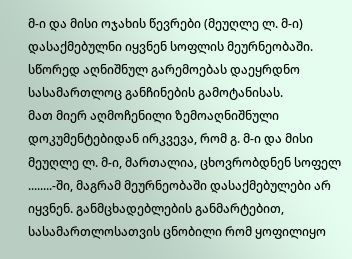მ-ი და მისი ოჯახის წევრები (მეუღლე ლ. მ-ი) დასაქმებულნი იყვნენ სოფლის მეურნეობაში. სწორედ აღნიშნულ გარემოებას დაეყრდნო სასამართლოც განჩინების გამოტანისას.
მათ მიერ აღმოჩენილი ზემოაღნიშნული დოკუმენტებიდან ირკვევა, რომ გ. მ-ი და მისი მეუღლე ლ. მ-ი, მართალია, ცხოვრობდნენ სოფელ ........-ში, მაგრამ მეურნეობაში დასაქმებულები არ იყვნენ. განმცხადებლების განმარტებით, სასამართლოსათვის ცნობილი რომ ყოფილიყო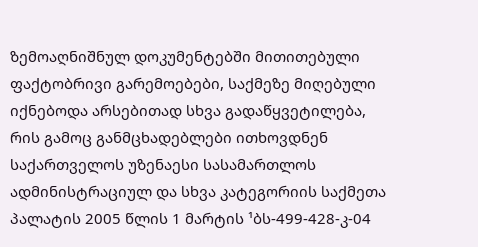ზემოაღნიშნულ დოკუმენტებში მითითებული ფაქტობრივი გარემოებები, საქმეზე მიღებული იქნებოდა არსებითად სხვა გადაწყვეტილება, რის გამოც განმცხადებლები ითხოვდნენ საქართველოს უზენაესი სასამართლოს ადმინისტრაციულ და სხვა კატეგორიის საქმეთა პალატის 2005 წლის 1 მარტის ¹ბს-499-428-კ-04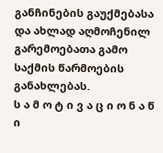განჩინების გაუქმებასა და ახლად აღმოჩენილ გარემოებათა გამო საქმის წარმოების განახლებას.
ს ა მ ო ტ ი ვ ა ც ი ო ნ ა წ ი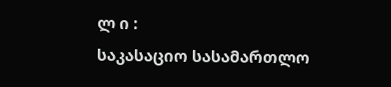ლ ი :
საკასაციო სასამართლო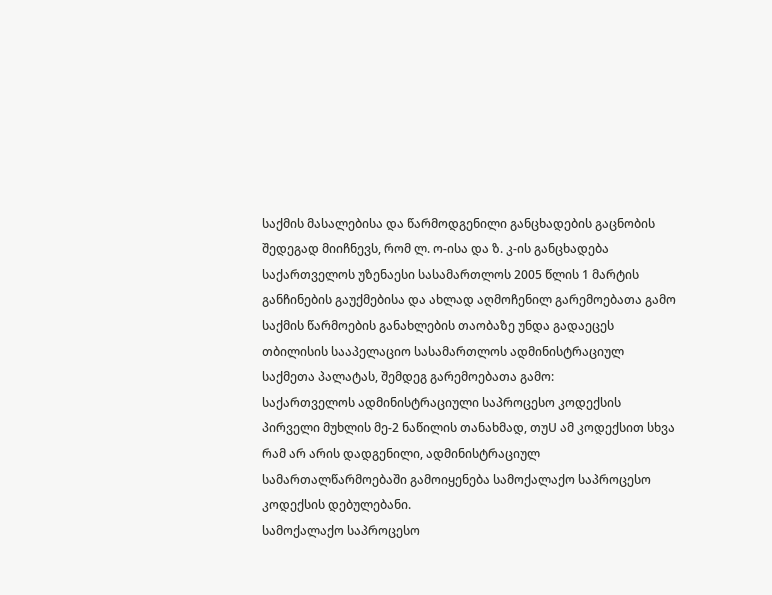საქმის მასალებისა და წარმოდგენილი განცხადების გაცნობის შედეგად მიიჩნევს, რომ ლ. ო-ისა და ზ. კ-ის განცხადება საქართველოს უზენაესი სასამართლოს 2005 წლის 1 მარტის განჩინების გაუქმებისა და ახლად აღმოჩენილ გარემოებათა გამო საქმის წარმოების განახლების თაობაზე უნდა გადაეცეს თბილისის სააპელაციო სასამართლოს ადმინისტრაციულ საქმეთა პალატას, შემდეგ გარემოებათა გამო:
საქართველოს ადმინისტრაციული საპროცესო კოდექსის პირველი მუხლის მე-2 ნაწილის თანახმად, თუU ამ კოდექსით სხვა რამ არ არის დადგენილი, ადმინისტრაციულ სამართალწარმოებაში გამოიყენება სამოქალაქო საპროცესო კოდექსის დებულებანი.
სამოქალაქო საპროცესო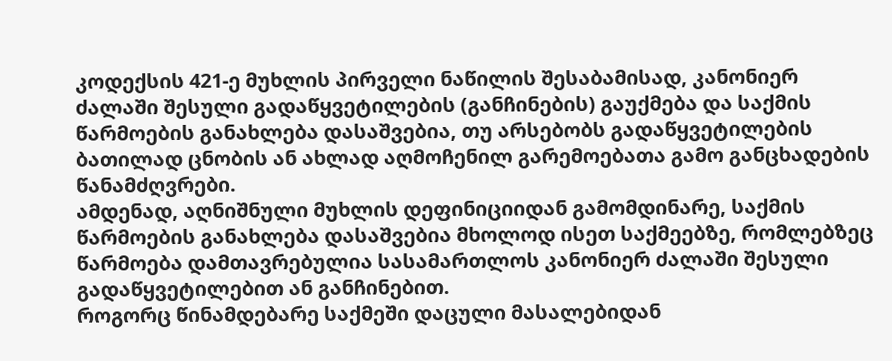კოდექსის 421-ე მუხლის პირველი ნაწილის შესაბამისად, კანონიერ ძალაში შესული გადაწყვეტილების (განჩინების) გაუქმება და საქმის წარმოების განახლება დასაშვებია, თუ არსებობს გადაწყვეტილების ბათილად ცნობის ან ახლად აღმოჩენილ გარემოებათა გამო განცხადების წანამძღვრები.
ამდენად, აღნიშნული მუხლის დეფინიციიდან გამომდინარე, საქმის წარმოების განახლება დასაშვებია მხოლოდ ისეთ საქმეებზე, რომლებზეც წარმოება დამთავრებულია სასამართლოს კანონიერ ძალაში შესული გადაწყვეტილებით ან განჩინებით.
როგორც წინამდებარე საქმეში დაცული მასალებიდან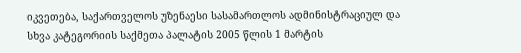იკვეთება, საქართველოს უზენაესი სასამართლოს ადმინისტრაციულ და სხვა კატეგორიის საქმეთა პალატის 2005 წლის 1 მარტის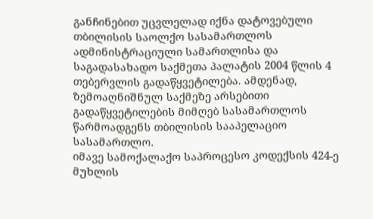განჩინებით უცვლელად იქნა დატოვებული თბილისის საოლქო სასამართლოს ადმინისტრაციული სამართლისა და საგადასახადო საქმეთა პალატის 2004 წლის 4 თებერვლის გადაწყვეტილება. ამდენად, ზემოაღნიშნულ საქმეზე არსებითი გადაწყვეტილების მიმღებ სასამართლოს წარმოადგენს თბილისის სააპელაციო სასამართლო.
იმავე სამოქალაქო საპროცესო კოდექსის 424-ე მუხლის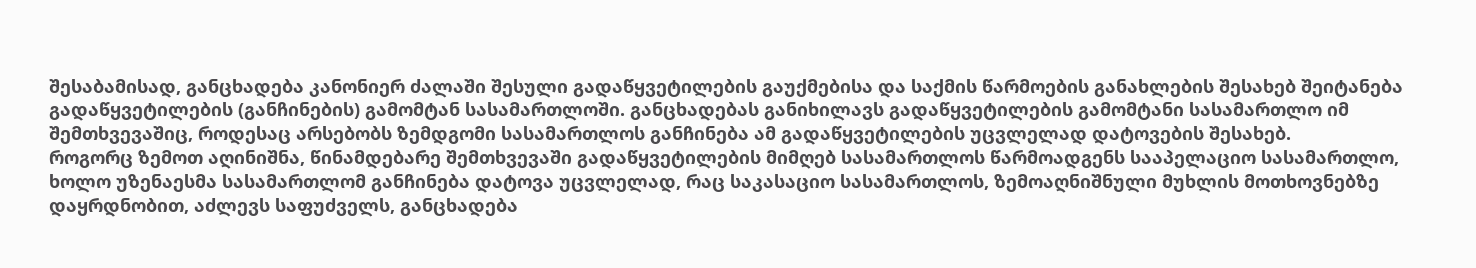შესაბამისად, განცხადება კანონიერ ძალაში შესული გადაწყვეტილების გაუქმებისა და საქმის წარმოების განახლების შესახებ შეიტანება გადაწყვეტილების (განჩინების) გამომტან სასამართლოში. განცხადებას განიხილავს გადაწყვეტილების გამომტანი სასამართლო იმ შემთხვევაშიც, როდესაც არსებობს ზემდგომი სასამართლოს განჩინება ამ გადაწყვეტილების უცვლელად დატოვების შესახებ.
როგორც ზემოთ აღინიშნა, წინამდებარე შემთხვევაში გადაწყვეტილების მიმღებ სასამართლოს წარმოადგენს სააპელაციო სასამართლო, ხოლო უზენაესმა სასამართლომ განჩინება დატოვა უცვლელად, რაც საკასაციო სასამართლოს, ზემოაღნიშნული მუხლის მოთხოვნებზე დაყრდნობით, აძლევს საფუძველს, განცხადება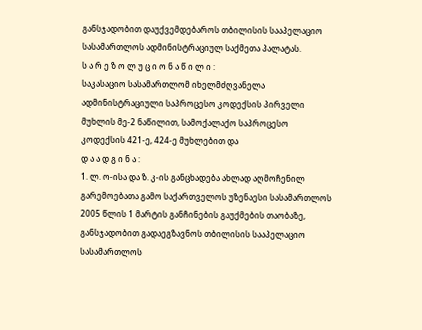განსჯადობით დაუქვემდებაროს თბილისის სააპელაციო სასამართლოს ადმინისტრაციულ საქმეთა პალატას.
ს ა რ ე ზ ო ლ უ ც ი ო ნ ა წ ი ლ ი :
საკასაციო სასამართლომ იხელმძღვანელა ადმინისტრაციული საპროცესო კოდექსის პირველი მუხლის მე-2 ნაწილით, სამოქალაქო საპროცესო კოდექსის 421-ე, 424-ე მუხლებით და
დ ა ა დ გ ი ნ ა :
1. ლ. ო-ისა და ზ. კ-ის განცხადება ახლად აღმოჩენილ გარემოებათა გამო საქართველოს უზენაესი სასამართლოს 2005 წლის 1 მარტის განჩინების გაუქმების თაობაზე, განსჯადობით გადაეგზავნოს თბილისის სააპელაციო სასამართლოს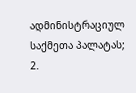ადმინისტრაციულ საქმეთა პალატას;
2.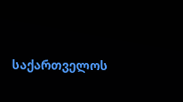საქართველოს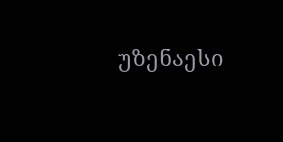უზენაესი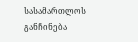სასამართლოს განჩინება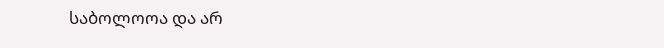საბოლოოა და არ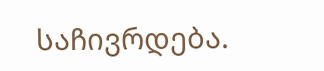საჩივრდება.